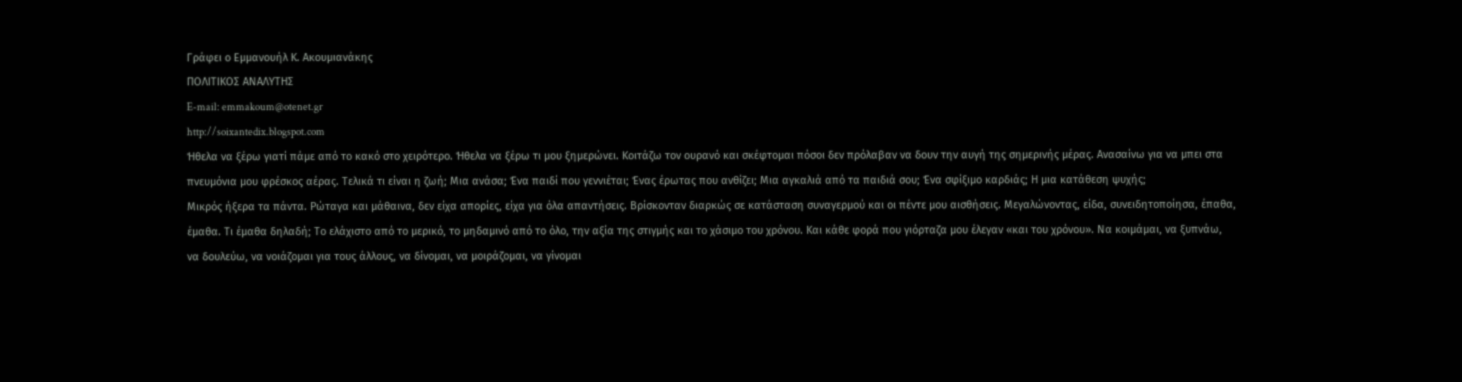Γράφει ο Εμμανουήλ Κ. Ακουμιανάκης
ΠΟΛΙΤΙΚΟΣ ΑΝΑΛΥΤΗΣ
E-mail: emmakoum@otenet.gr
http://soixantedix.blogspot.com
Ήθελα να ξέρω γιατί πάμε από το κακό στο χειρότερο. Ήθελα να ξέρω τι μου ξημερώνει. Κοιτάζω τον ουρανό και σκέφτομαι πόσοι δεν πρόλαβαν να δουν την αυγή της σημερινής μέρας. Ανασαίνω για να μπει στα πνευμόνια μου φρέσκος αέρας. Τελικά τι είναι η ζωή; Μια ανάσα; Ένα παιδί που γεννιέται; Ένας έρωτας που ανθίζει; Μια αγκαλιά από τα παιδιά σου; Ένα σφίξιμο καρδιάς; Η μια κατάθεση ψυχής;
Μικρός ήξερα τα πάντα. Ρώταγα και μάθαινα, δεν είχα απορίες, είχα για όλα απαντήσεις. Βρίσκονταν διαρκώς σε κατάσταση συναγερμού και οι πέντε μου αισθήσεις. Μεγαλώνοντας, είδα, συνειδητοποίησα, έπαθα, έμαθα. Τι έμαθα δηλαδή; Το ελάχιστο από το μερικό, το μηδαμινό από το όλο, την αξία της στιγμής και το χάσιμο του χρόνου. Και κάθε φορά που γιόρταζα μου έλεγαν «και του χρόνου». Να κοιμάμαι, να ξυπνάω, να δουλεύω, να νοιάζομαι για τους άλλους, να δίνομαι, να μοιράζομαι, να γίνομαι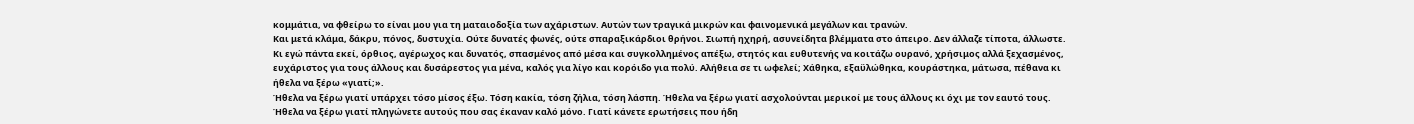κομμάτια, να φθείρω το είναι μου για τη ματαιοδοξία των αχάριστων. Αυτών των τραγικά μικρών και φαινομενικά μεγάλων και τρανών.
Και μετά κλάμα, δάκρυ, πόνος, δυστυχία. Ούτε δυνατές φωνές, ούτε σπαραξικάρδιοι θρήνοι. Σιωπή ηχηρή, ασυνείδητα βλέμματα στο άπειρο. Δεν άλλαζε τίποτα, άλλωστε. Κι εγώ πάντα εκεί, όρθιος, αγέρωχος και δυνατός, σπασμένος από μέσα και συγκολλημένος απέξω, στητός και ευθυτενής να κοιτάζω ουρανό, χρήσιμος αλλά ξεχασμένος, ευχάριστος για τους άλλους και δυσάρεστος για μένα, καλός για λίγο και κορόιδο για πολύ. Αλήθεια σε τι ωφελεί; Χάθηκα, εξαϋλώθηκα, κουράστηκα, μάτωσα, πέθανα κι ήθελα να ξέρω «γιατί;».
Ήθελα να ξέρω γιατί υπάρχει τόσο μίσος έξω. Τόση κακία, τόση ζήλια, τόση λάσπη. Ήθελα να ξέρω γιατί ασχολούνται μερικοί με τους άλλους κι όχι με τον εαυτό τους. Ήθελα να ξέρω γιατί πληγώνετε αυτούς που σας έκαναν καλό μόνο. Γιατί κάνετε ερωτήσεις που ήδη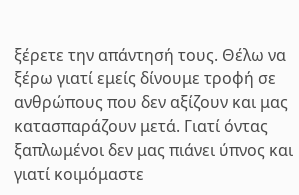ξέρετε την απάντησή τους. Θέλω να ξέρω γιατί εμείς δίνουμε τροφή σε ανθρώπους που δεν αξίζουν και μας κατασπαράζουν μετά. Γιατί όντας ξαπλωμένοι δεν μας πιάνει ύπνος και γιατί κοιμόμαστε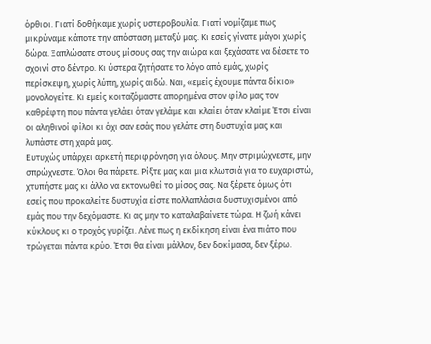όρθιοι. Γιατί δοθήκαμε χωρίς υστεροβουλία. Γιατί νομίζαμε πως μικρύναμε κάποτε την απόσταση μεταξύ μας. Κι εσείς γίνατε μάγοι χωρίς δώρα. Ξαπλώσατε στους μίσους σας την αιώρα και ξεχάσατε να δέσετε το σχοινί στο δέντρο. Κι ύστερα ζητήσατε το λόγο από εμάς, χωρίς περίσκεψη, χωρίς λύπη, χωρίς αιδώ. Ναι, «εμείς έχουμε πάντα δίκιο» μονολογείτε. Κι εμείς κοιταζόμαστε απορημένα στον φίλο μας τον καθρέφτη που πάντα γελάει όταν γελάμε και κλαίει όταν κλαίμε Έτσι είναι οι αληθινοί φίλοι κι όχι σαν εσάς που γελάτε στη δυστυχία μας και λυπάστε στη χαρά μας.
Ευτυχώς υπάρχει αρκετή περιφρόνηση για όλους. Μην στριμώχνεστε, μην σπρώχνεστε. Όλοι θα πάρετε. Ρίξτε μας και μια κλωτσιά για το ευχαριστώ, χτυπήστε μας κι άλλο να εκτονωθεί το μίσος σας. Να ξέρετε όμως ότι εσείς που προκαλείτε δυστυχία είστε πολλαπλάσια δυστυχισμένοι από εμάς που την δεχόμαστε. Κι ας μην το καταλαβαίνετε τώρα. Η ζωή κάνει κύκλους κι ο τροχός γυρίζει. Λένε πως η εκδίκηση είναι ένα πιάτο που τρώγεται πάντα κρύο. Έτσι θα είναι μάλλον, δεν δοκίμασα, δεν ξέρω.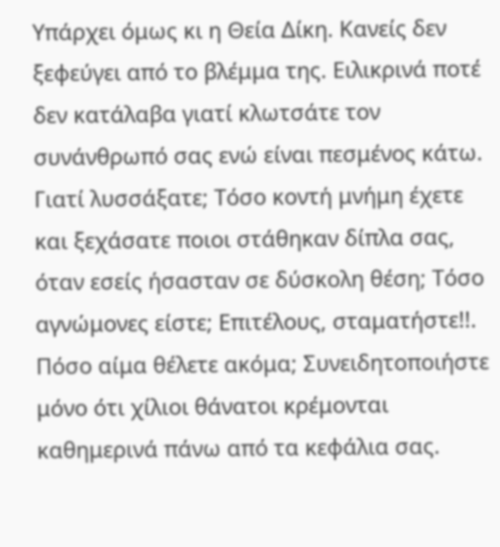Υπάρχει όμως κι η Θεία Δίκη. Κανείς δεν ξεφεύγει από το βλέμμα της. Ειλικρινά ποτέ δεν κατάλαβα γιατί κλωτσάτε τον συνάνθρωπό σας ενώ είναι πεσμένος κάτω. Γιατί λυσσάξατε; Τόσο κοντή μνήμη έχετε και ξεχάσατε ποιοι στάθηκαν δίπλα σας, όταν εσείς ήσασταν σε δύσκολη θέση; Τόσο αγνώμονες είστε; Επιτέλους, σταματήστε!!. Πόσο αίμα θέλετε ακόμα; Συνειδητοποιήστε μόνο ότι χίλιοι θάνατοι κρέμονται καθημερινά πάνω από τα κεφάλια σας.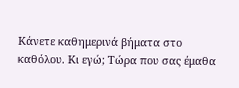Κάνετε καθημερινά βήματα στο καθόλου. Κι εγώ; Τώρα που σας έμαθα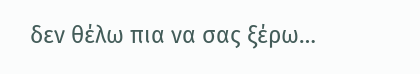δεν θέλω πια να σας ξέρω…